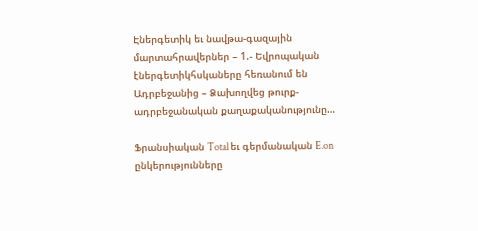Էներգետիկ եւ նավթա-գազային մարտահրավերներ – 1.- Եվրոպական էներգետիկհսկաները հեռանում են Ադրբեջանից – Ձախողվեց թուրք-ադրբեջանական քաղաքականությունը…

Ֆրանսիական Total եւ գերմանական E.on ընկերությունները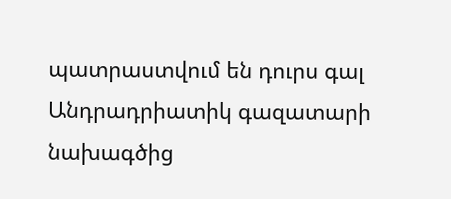պատրաստվում են դուրս գալ Անդրադրիատիկ գազատարի նախագծից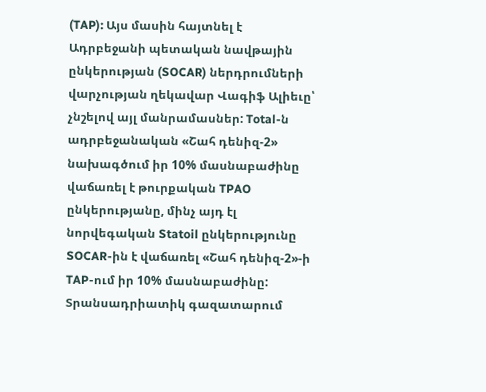(TAP): Այս մասին հայտնել է Ադրբեջանի պետական նավթային ընկերության (SOCAR) ներդրումների վարչության ղեկավար Վագիֆ Ալիեւը՝ չնշելով այլ մանրամասներ: Total-ն ադրբեջանական «Շահ դենիզ-2» նախագծում իր 10% մասնաբաժինը վաճառել է թուրքական TPAO ընկերությանը, մինչ այդ էլ նորվեգական Statoil ընկերությունը SOCAR-ին է վաճառել «Շահ դենիզ-2»-ի TAP-ում իր 10% մասնաբաժինը: Տրանսադրիատիկ գազատարում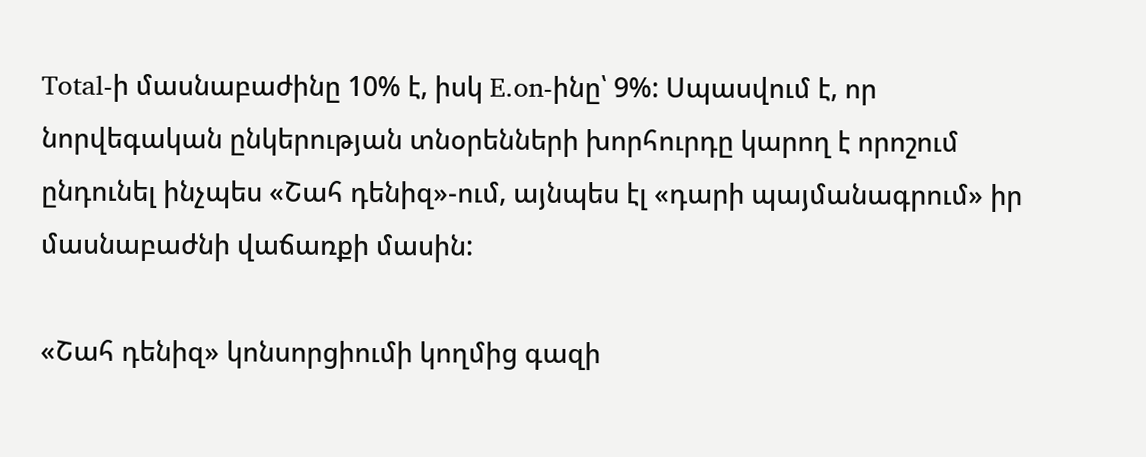Total-ի մասնաբաժինը 10% է, իսկ E.on-ինը՝ 9%: Սպասվում է, որ նորվեգական ընկերության տնօրենների խորհուրդը կարող է որոշում ընդունել ինչպես «Շահ դենիզ»-ում, այնպես էլ «դարի պայմանագրում» իր մասնաբաժնի վաճառքի մասին:

«Շահ դենիզ» կոնսորցիումի կողմից գազի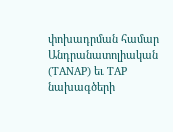փոխադրման համար Անդրանատոլիական (TANAP) եւ TAP նախագծերի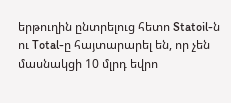երթուղին ընտրելուց հետո Statoil-ն ու Total-ը հայտարարել են, որ չեն մասնակցի 10 մլրդ եվրո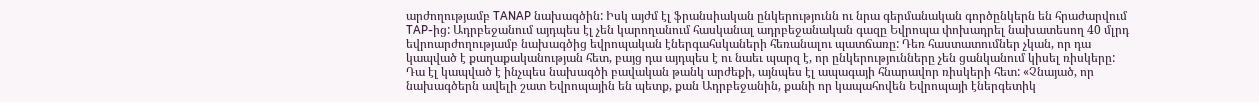արժողությամբ TANAP նախագծին: Իսկ այժմ էլ ֆրանսիական ընկերությունն ու նրա գերմանական գործընկերն են հրաժարվում TAP-ից: Ադրբեջանում այդպես էլ չեն կարողանում հասկանալ ադրբեջանական գազը Եվրոպա փոխադրել նախատեսող 40 մլրդ եվրոարժողությամբ նախագծից եվրոպական էներգահսկաների հեռանալու պատճառը: Դեռ հաստատումներ չկան, որ դա կապված է քաղաքականության հետ, բայց դա այդպես է ու նաեւ պարզ է, որ ընկերությունները չեն ցանկանում կիսել ռիսկերը: Դա էլ կապված է ինչպես նախագծի բավական թանկ արժեքի, այնպես էլ ապագայի հնարավոր ռիսկերի հետ: «Չնայած, որ նախագծերն ավելի շատ Եվրոպային են պետք, քան Ադրբեջանին, քանի որ կապահովեն Եվրոպայի էներգետիկ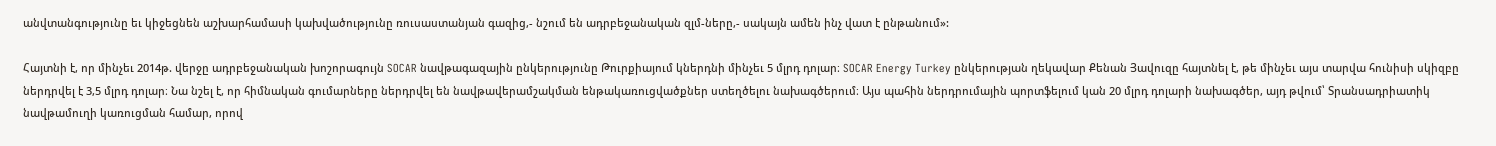անվտանգությունը եւ կիջեցնեն աշխարհամասի կախվածությունը ռուսաստանյան գազից,- նշում են ադրբեջանական զլմ-ները,- սակայն ամեն ինչ վատ է ընթանում»:

Հայտնի է, որ մինչեւ 2014թ. վերջը ադրբեջանական խոշորագույն SOCAR նավթագազային ընկերությունը Թուրքիայում կներդնի մինչեւ 5 մլրդ դոլար։ SOCAR Energy Turkey ընկերության ղեկավար Քենան Յավուզը հայտնել է, թե մինչեւ այս տարվա հունիսի սկիզբը ներդրվել է 3,5 մլրդ դոլար։ Նա նշել է, որ հիմնական գումարները ներդրվել են նավթավերամշակման ենթակառուցվածքներ ստեղծելու նախագծերում։ Այս պահին ներդրումային պորտֆելում կան 20 մլրդ դոլարի նախագծեր, այդ թվում՝ Տրանսադրիատիկ նավթամուղի կառուցման համար, որով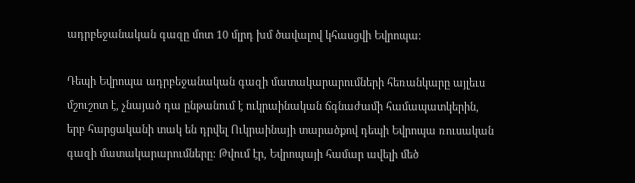ադրբեջանական գազը մոտ 10 մլրդ խմ ծավալով կհասցվի Եվրոպա։

Դեպի Եվրոպա ադրբեջանական գազի մատակարարումների հեռանկարը այլեւս մշուշոտ է, չնայած դա ընթանում է ուկրաինական ճգնաժամի համապատկերին, երբ հարցականի տակ են դրվել Ուկրաինայի տարածքով դեպի Եվրոպա ռուսական գազի մատակարարումները: Թվում էր, Եվրոպայի համար ավելի մեծ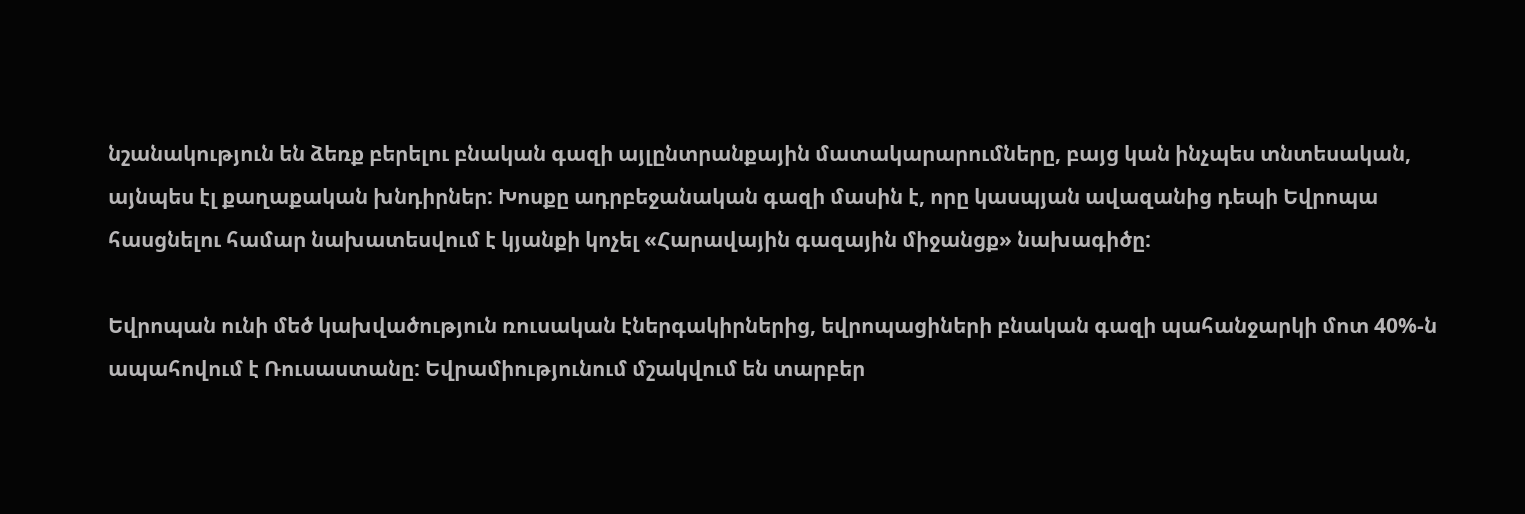նշանակություն են ձեռք բերելու բնական գազի այլընտրանքային մատակարարումները, բայց կան ինչպես տնտեսական, այնպես էլ քաղաքական խնդիրներ: Խոսքը ադրբեջանական գազի մասին է, որը կասպյան ավազանից դեպի Եվրոպա հասցնելու համար նախատեսվում է կյանքի կոչել «Հարավային գազային միջանցք» նախագիծը:

Եվրոպան ունի մեծ կախվածություն ռուսական էներգակիրներից, եվրոպացիների բնական գազի պահանջարկի մոտ 40%-ն ապահովում է Ռուսաստանը: Եվրամիությունում մշակվում են տարբեր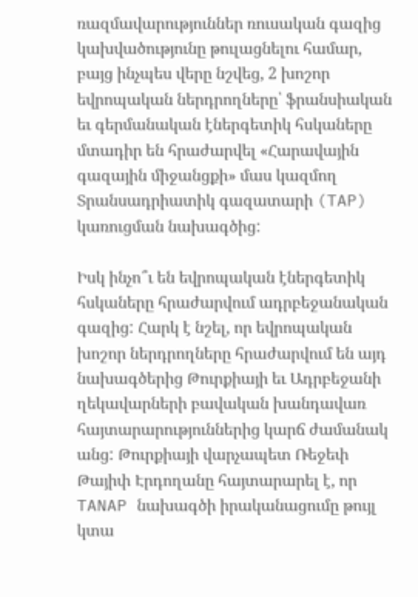ռազմավարություններ ռուսական գազից կախվածությունը թուլացնելու համար, բայց ինչպես վերը նշվեց, 2 խոշոր եվրոպական ներդրողները՝ ֆրանսիական եւ գերմանական էներգետիկ հսկաները մտադիր են հրաժարվել «Հարավային գազային միջանցքի» մաս կազմող Տրանսադրիատիկ գազատարի (TAP) կառուցման նախագծից:

Իսկ ինչո՞ւ են եվրոպական էներգետիկ հսկաները հրաժարվում ադրբեջանական գազից: Հարկ է նշել, որ եվրոպական խոշոր ներդրողները հրաժարվում են այդ նախագծերից Թուրքիայի եւ Ադրբեջանի ղեկավարների բավական խանդավառ հայտարարություններից կարճ ժամանակ անց: Թուրքիայի վարչապետ Ռեջեփ Թայիփ Էրդողանը հայտարարել է, որ TANAP նախագծի իրականացումը թույլ կտա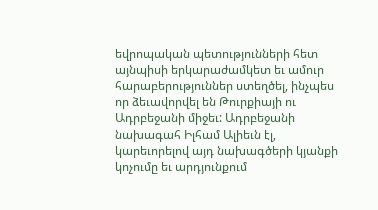եվրոպական պետությունների հետ այնպիսի երկարաժամկետ եւ ամուր հարաբերություններ ստեղծել, ինչպես որ ձեւավորվել են Թուրքիայի ու Ադրբեջանի միջեւ: Ադրբեջանի նախագահ Իլհամ Ալիեւն էլ, կարեւորելով այդ նախագծերի կյանքի կոչումը եւ արդյունքում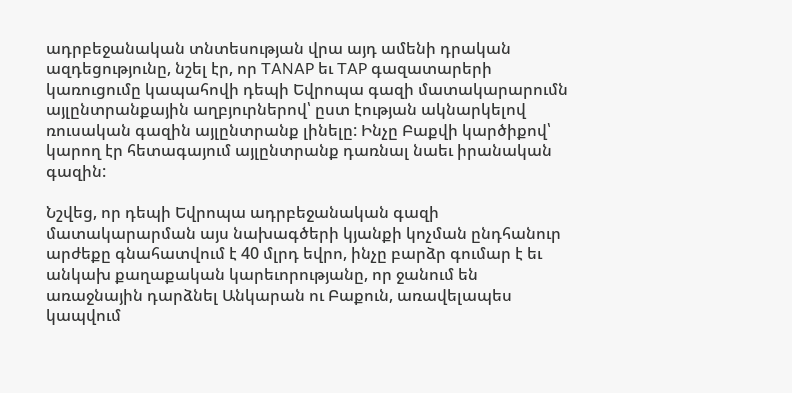ադրբեջանական տնտեսության վրա այդ ամենի դրական ազդեցությունը, նշել էր, որ TANAP եւ TAP գազատարերի կառուցումը կապահովի դեպի Եվրոպա գազի մատակարարումն այլընտրանքային աղբյուրներով՝ ըստ էության ակնարկելով ռուսական գազին այլընտրանք լինելը: Ինչը Բաքվի կարծիքով՝ կարող էր հետագայում այլընտրանք դառնալ նաեւ իրանական գազին:

Նշվեց, որ դեպի Եվրոպա ադրբեջանական գազի մատակարարման այս նախագծերի կյանքի կոչման ընդհանուր արժեքը գնահատվում է 40 մլրդ եվրո, ինչը բարձր գումար է եւ անկախ քաղաքական կարեւորությանը, որ ջանում են առաջնային դարձնել Անկարան ու Բաքուն, առավելապես կապվում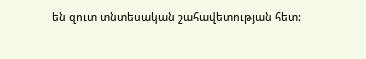են զուտ տնտեսական շահավետության հետ: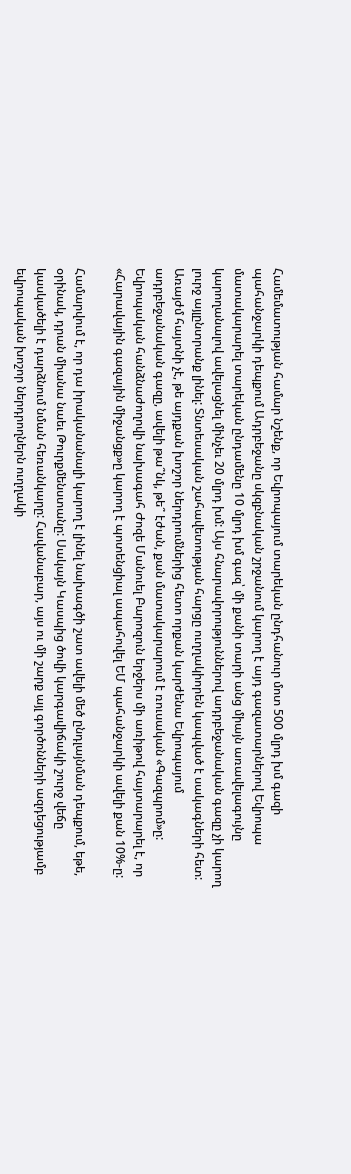Համեմատության համար նշենք, որ Եվրոպայում տարեկան ընդհանուր մոտ 500 մլրդ խմ գազի պահանջարկի դեպքում Ադրբեջանը սկզբնական շրջանում կարող է այդ գազատարներով Եվրոպա մատակարարել տարեկան ընդամենը 10 մլրդ խմ գազ՝ մի քանի տարի անց միայն առավելագույնը կարողանալով ավելացնել մինչեւ 20 մլրդ խմ: Այս հնարավորություններով ադրբեջանական գազը չի կարող լուրջ այլընտրանք լինել: Տնտեսական շահավետության հարցը ուղղակիորեն կապված է սակագների հետ: Առայժմ հայտնի չէ, թե այդքան խոշոր ներդրումներից հետո որքան կարժենա Եվրոպայում ադրբեջանական գազը, ավելի թա՞նկ, թե՞ էժան, քան մատակարարում է ռուսական «Գազպրոմ»ը: Եվրոպական հանձնաժողովի նախագահ Ժոզե Մանուել Բարոզուն երջերս մի առիթով հայտարարել է, որ «Հարավային գազային միջանցք»ը կարող է պոտենցիալ ապահովել ԵՄ պահանջարկի ավելի քան 10%-ը:

Համարվում է, որ դա իրականանալի կարող է լինել նախագծի շատ ավելի մեծ ընդլայնման դեպքում, եթե, օրինակ, դրան միանա նաեւ Թուրքմենստանը: Սակայն Կասպից ծովի կարգավիճակի շուրջ վեճը կասկածելի է դարձնում նման հեռանկարը: Հավանաբար, այս ու մի շարք այլ գործոնների ազդեցությամբ եվրոպական խոշոր ներդրողներն ուղղակի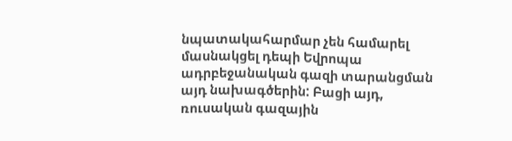նպատակահարմար չեն համարել մասնակցել դեպի Եվրոպա ադրբեջանական գազի տարանցման այդ նախագծերին: Բացի այդ, ռուսական գազային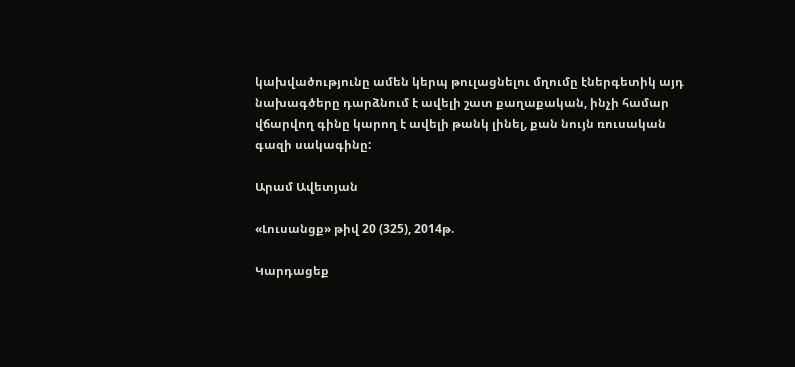կախվածությունը ամեն կերպ թուլացնելու մղումը էներգետիկ այդ նախագծերը դարձնում է ավելի շատ քաղաքական, ինչի համար վճարվող գինը կարող է ավելի թանկ լինել, քան նույն ռուսական գազի սակագինը:

Արամ Ավետյան

«Լուսանցք» թիվ 20 (325), 2014թ.

Կարդացեք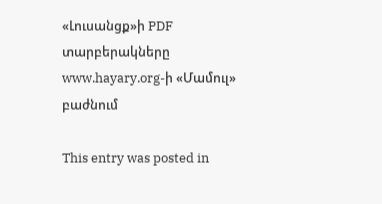«Լուսանցք»ի PDF տարբերակները www.hayary.org-ի «Մամուլ» բաժնում

This entry was posted in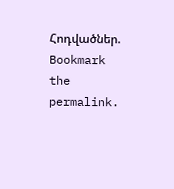Հոդվածներ. Bookmark the permalink.